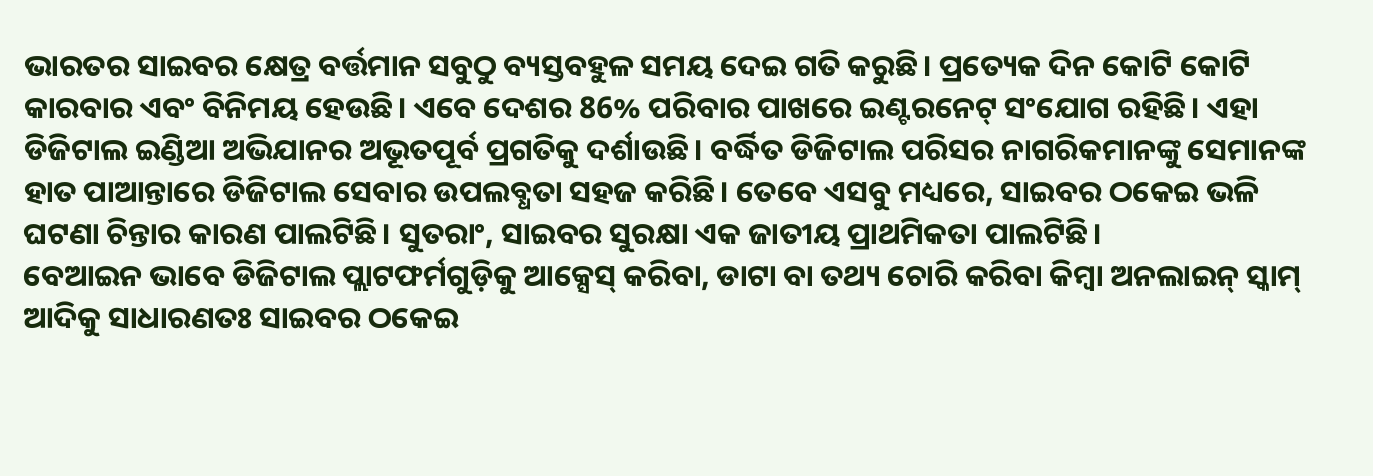ଭାରତର ସାଇବର କ୍ଷେତ୍ର ବର୍ତ୍ତମାନ ସବୁଠୁ ବ୍ୟସ୍ତବହୁଳ ସମୟ ଦେଇ ଗତି କରୁଛି। ପ୍ରତ୍ୟେକ ଦିନ କୋଟି କୋଟି କାରବାର ଏବଂ ବିନିମୟ ହେଉଛି। ଏବେ ଦେଶର 86% ପରିବାର ପାଖରେ ଇଣ୍ଟରନେଟ୍ ସଂଯୋଗ ରହିଛି। ଏହା ଡିଜିଟାଲ ଇଣ୍ଡିଆ ଅଭିଯାନର ଅଭୂତପୂର୍ବ ପ୍ରଗତିକୁ ଦର୍ଶାଉଛି। ବର୍ଦ୍ଧିତ ଡିଜିଟାଲ ପରିସର ନାଗରିକମାନଙ୍କୁ ସେମାନଙ୍କ ହାତ ପାଆନ୍ତାରେ ଡିଜିଟାଲ ସେବାର ଉପଲବ୍ଧତା ସହଜ କରିଛି। ତେବେ ଏସବୁ ମଧ୍ୟରେ, ସାଇବର ଠକେଇ ଭଳି ଘଟଣା ଚିନ୍ତାର କାରଣ ପାଲଟିଛି। ସୁତରାଂ, ସାଇବର ସୁରକ୍ଷା ଏକ ଜାତୀୟ ପ୍ରାଥମିକତା ପାଲଟିଛି।
ବେଆଇନ ଭାବେ ଡିଜିଟାଲ ପ୍ଲାଟଫର୍ମଗୁଡ଼ିକୁ ଆକ୍ସେସ୍ କରିବା, ଡାଟା ବା ତଥ୍ୟ ଚୋରି କରିବା କିମ୍ବା ଅନଲାଇନ୍ ସ୍କାମ୍ ଆଦିକୁ ସାଧାରଣତଃ ସାଇବର ଠକେଇ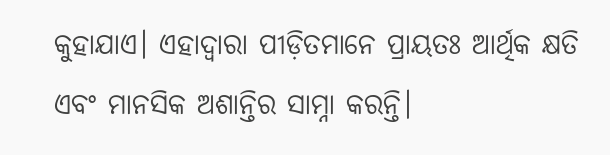କୁହାଯାଏ। ଏହାଦ୍ୱାରା ପୀଡ଼ିତମାନେ ପ୍ରାୟତଃ ଆର୍ଥିକ କ୍ଷତି ଏବଂ ମାନସିକ ଅଶାନ୍ତିର ସାମ୍ନା କରନ୍ତି।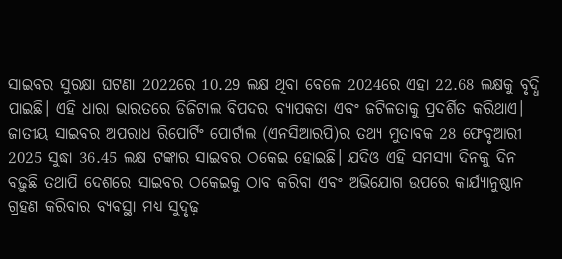ସାଇବର ସୁରକ୍ଷା ଘଟଣା 2022ରେ 10.29 ଲକ୍ଷ ଥିବା ବେଳେ 2024ରେ ଏହା 22.68 ଲକ୍ଷକୁ ବୃଦ୍ଧି ପାଇଛି। ଏହି ଧାରା ଭାରତରେ ଡିଜିଟାଲ ବିପଦର ବ୍ୟାପକତା ଏବଂ ଜଟିଳତାକୁ ପ୍ରଦର୍ଶିତ କରିଥାଏ। ଜାତୀୟ ସାଇବର ଅପରାଧ ରିପୋର୍ଟିଂ ପୋର୍ଟାଲ (ଏନସିଆରପି)ର ତଥ୍ୟ ମୁତାବକ 28 ଫେବୃଆରୀ 2025 ସୁଦ୍ଧା 36.45 ଲକ୍ଷ ଟଙ୍କାର ସାଇବର ଠକେଇ ହୋଇଛି। ଯଦିଓ ଏହି ସମସ୍ୟା ଦିନକୁ ଦିନ ବଢ଼ୁଛି ତଥାପି ଦେଶରେ ସାଇବର ଠକେଇକୁ ଠାବ କରିବା ଏବଂ ଅଭିଯୋଗ ଉପରେ କାର୍ଯ୍ୟାନୁଷ୍ଠାନ ଗ୍ରହଣ କରିବାର ବ୍ୟବସ୍ଥା ମଧ୍ୟ ସୁଦୃଢ଼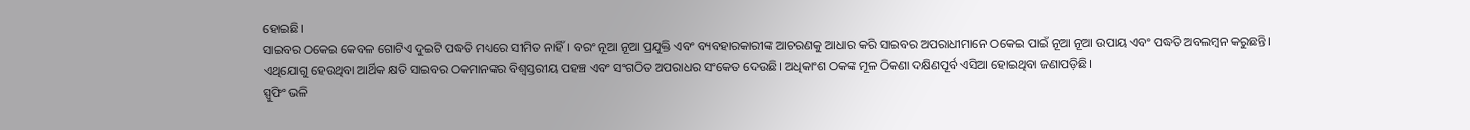ହୋଇଛି।
ସାଇବର ଠକେଇ କେବଳ ଗୋଟିଏ ଦୁଇଟି ପଦ୍ଧତି ମଧ୍ୟରେ ସୀମିତ ନାହିଁ। ବରଂ ନୂଆ ନୂଆ ପ୍ରଯୁକ୍ତି ଏବଂ ବ୍ୟବହାରକାରୀଙ୍କ ଆଚରଣକୁ ଆଧାର କରି ସାଇବର ଅପରାଧୀମାନେ ଠକେଇ ପାଇଁ ନୂଆ ନୂଆ ଉପାୟ ଏବଂ ପଦ୍ଧତି ଅବଲମ୍ବନ କରୁଛନ୍ତି। ଏଥିଯୋଗୁ ହେଉଥିବା ଆର୍ଥିକ କ୍ଷତି ସାଇବର ଠକମାନଙ୍କର ବିଶ୍ୱସ୍ତରୀୟ ପହଞ୍ଚ ଏବଂ ସଂଗଠିତ ଅପରାଧର ସଂକେତ ଦେଉଛି। ଅଧିକାଂଶ ଠକଙ୍କ ମୂଳ ଠିକଣା ଦକ୍ଷିଣପୂର୍ବ ଏସିଆ ହୋଇଥିବା ଜଣାପଡ଼ିଛି।
ସ୍ପୁଫିଂ ଭଳି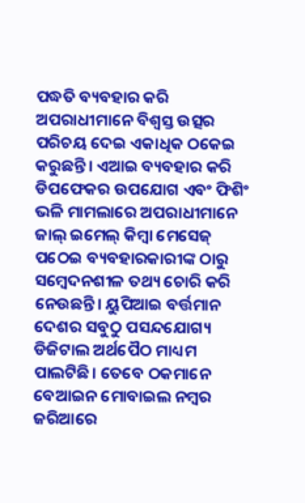ପଦ୍ଧତି ବ୍ୟବହାର କରି ଅପରାଧୀମାନେ ବିଶ୍ୱସ୍ତ ଉତ୍ସର ପରିଚୟ ଦେଇ ଏକାଧିକ ଠକେଇ କରୁଛନ୍ତି। ଏଆଇ ବ୍ୟବହାର କରି ଡିପଫେକର ଉପଯୋଗ ଏବଂ ଫିଶିଂ ଭଳି ମାମଲାରେ ଅପରାଧୀମାନେ ଜାଲ୍ ଇମେଲ୍ କିମ୍ବା ମେସେଜ୍ ପଠେଇ ବ୍ୟବହାରକାରୀଙ୍କ ଠାରୁ ସମ୍ବେଦନଶୀଳ ତଥ୍ୟ ଚୋରି କରି ନେଉଛନ୍ତି। ୟୁପିଆଇ ବର୍ତ୍ତମାନ ଦେଶର ସବୁଠୁ ପସନ୍ଦଯୋଗ୍ୟ ଡିଜିଟାଲ ଅର୍ଥପୈଠ ମାଧ୍ୟମ ପାଲଟିଛି। ତେବେ ଠକମାନେ ବେଆଇନ ମୋବାଇଲ ନମ୍ବର ଜରିଆରେ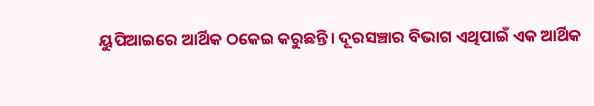ୟୁପିଆଇରେ ଆର୍ଥିକ ଠକେଇ କରୁଛନ୍ତି। ଦୂରସଞ୍ଚାର ବିଭାଗ ଏଥିପାଇଁ ଏକ ଆର୍ଥିକ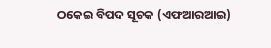ଠକେଇ ବିପଦ ସୂଚକ (ଏଫଆରଆଇ)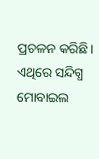ପ୍ରଚଳନ କରିଛି। ଏଥିରେ ସନ୍ଦିଗ୍ଧ ମୋବାଇଲ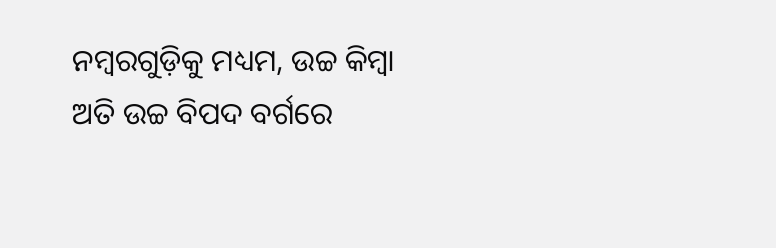ନମ୍ବରଗୁଡ଼ିକୁ ମଧ୍ୟମ, ଉଚ୍ଚ କିମ୍ବା ଅତି ଉଚ୍ଚ ବିପଦ ବର୍ଗରେ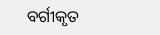ବର୍ଗୀକୃତ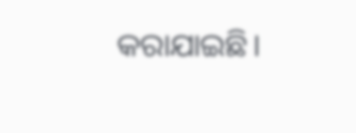କରାଯାଇଛି।